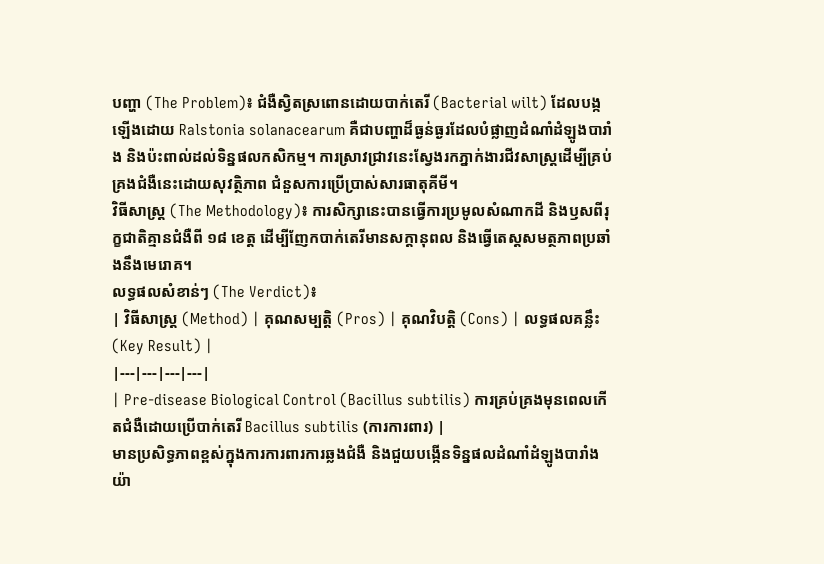បញ្ហា (The Problem)៖ ជំងឺស្វិតស្រពោនដោយបាក់តេរី (Bacterial wilt) ដែលបង្កឡើងដោយ Ralstonia solanacearum គឺជាបញ្ហាដ៏ធ្ងន់ធ្ងរដែលបំផ្លាញដំណាំដំឡូងបារាំង និងប៉ះពាល់ដល់ទិន្នផលកសិកម្ម។ ការស្រាវជ្រាវនេះស្វែងរកភ្នាក់ងារជីវសាស្រ្តដើម្បីគ្រប់គ្រងជំងឺនេះដោយសុវត្ថិភាព ជំនួសការប្រើប្រាស់សារធាតុគីមី។
វិធីសាស្ត្រ (The Methodology)៖ ការសិក្សានេះបានធ្វើការប្រមូលសំណាកដី និងឫសពីរុក្ខជាតិគ្មានជំងឺពី ១៨ ខេត្ត ដើម្បីញែកបាក់តេរីមានសក្តានុពល និងធ្វើតេស្តសមត្ថភាពប្រឆាំងនឹងមេរោគ។
លទ្ធផលសំខាន់ៗ (The Verdict)៖
| វិធីសាស្ត្រ (Method) | គុណសម្បត្តិ (Pros) | គុណវិបត្តិ (Cons) | លទ្ធផលគន្លឹះ (Key Result) |
|---|---|---|---|
| Pre-disease Biological Control (Bacillus subtilis) ការគ្រប់គ្រងមុនពេលកើតជំងឺដោយប្រើបាក់តេរី Bacillus subtilis (ការការពារ) |
មានប្រសិទ្ធភាពខ្ពស់ក្នុងការការពារការឆ្លងជំងឺ និងជួយបង្កើនទិន្នផលដំណាំដំឡូងបារាំងយ៉ា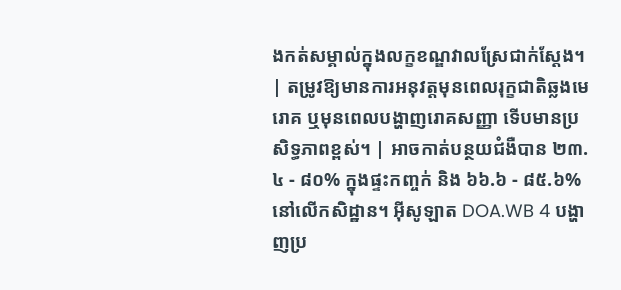ងកត់សម្គាល់ក្នុងលក្ខខណ្ឌវាលស្រែជាក់ស្តែង។ | តម្រូវឱ្យមានការអនុវត្តមុនពេលរុក្ខជាតិឆ្លងមេរោគ ឬមុនពេលបង្ហាញរោគសញ្ញា ទើបមានប្រសិទ្ធភាពខ្ពស់។ | អាចកាត់បន្ថយជំងឺបាន ២៣.៤ - ៨០% ក្នុងផ្ទះកញ្ចក់ និង ៦៦.៦ - ៨៥.៦% នៅលើកសិដ្ឋាន។ អ៊ីសូឡាត DOA.WB 4 បង្ហាញប្រ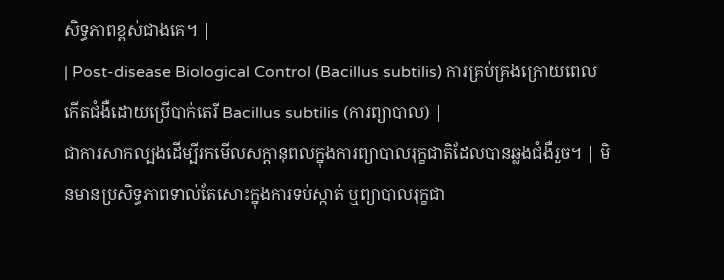សិទ្ធភាពខ្ពស់ជាងគេ។ |
| Post-disease Biological Control (Bacillus subtilis) ការគ្រប់គ្រងក្រោយពេលកើតជំងឺដោយប្រើបាក់តេរី Bacillus subtilis (ការព្យាបាល) |
ជាការសាកល្បងដើម្បីរកមើលសក្តានុពលក្នុងការព្យាបាលរុក្ខជាតិដែលបានឆ្លងជំងឺរួច។ | មិនមានប្រសិទ្ធភាពទាល់តែសោះក្នុងការទប់ស្កាត់ ឬព្យាបាលរុក្ខជា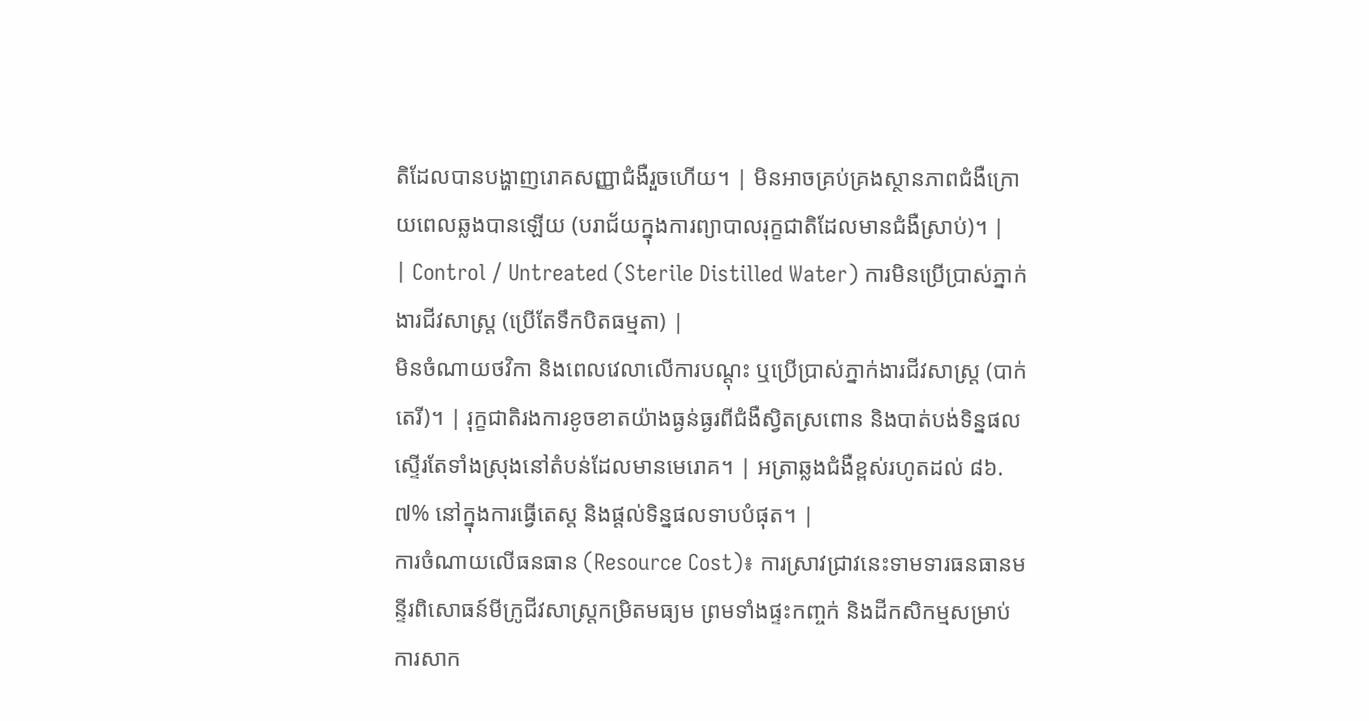តិដែលបានបង្ហាញរោគសញ្ញាជំងឺរួចហើយ។ | មិនអាចគ្រប់គ្រងស្ថានភាពជំងឺក្រោយពេលឆ្លងបានឡើយ (បរាជ័យក្នុងការព្យាបាលរុក្ខជាតិដែលមានជំងឺស្រាប់)។ |
| Control / Untreated (Sterile Distilled Water) ការមិនប្រើប្រាស់ភ្នាក់ងារជីវសាស្រ្ត (ប្រើតែទឹកបិតធម្មតា) |
មិនចំណាយថវិកា និងពេលវេលាលើការបណ្តុះ ឬប្រើប្រាស់ភ្នាក់ងារជីវសាស្រ្ត (បាក់តេរី)។ | រុក្ខជាតិរងការខូចខាតយ៉ាងធ្ងន់ធ្ងរពីជំងឺស្វិតស្រពោន និងបាត់បង់ទិន្នផលស្ទើរតែទាំងស្រុងនៅតំបន់ដែលមានមេរោគ។ | អត្រាឆ្លងជំងឺខ្ពស់រហូតដល់ ៨៦.៧% នៅក្នុងការធ្វើតេស្ត និងផ្តល់ទិន្នផលទាបបំផុត។ |
ការចំណាយលើធនធាន (Resource Cost)៖ ការស្រាវជ្រាវនេះទាមទារធនធានមន្ទីរពិសោធន៍មីក្រូជីវសាស្ត្រកម្រិតមធ្យម ព្រមទាំងផ្ទះកញ្ចក់ និងដីកសិកម្មសម្រាប់ការសាក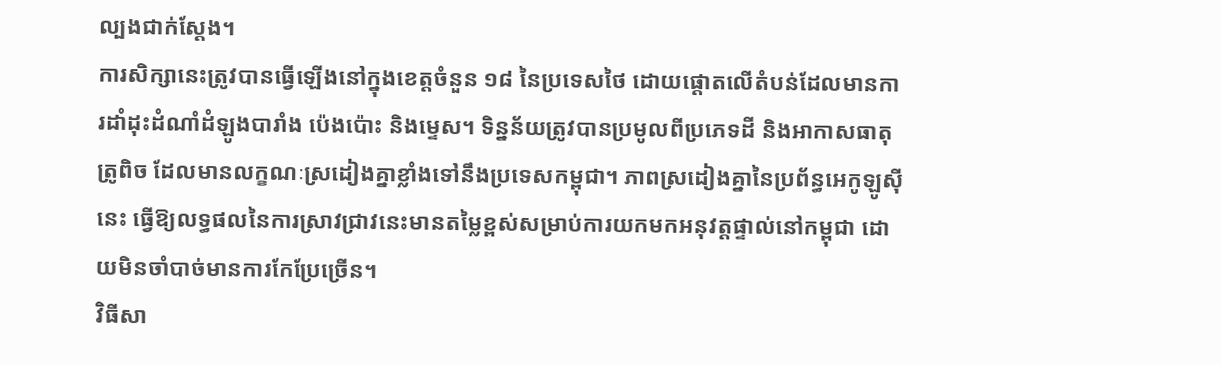ល្បងជាក់ស្តែង។
ការសិក្សានេះត្រូវបានធ្វើឡើងនៅក្នុងខេត្តចំនួន ១៨ នៃប្រទេសថៃ ដោយផ្តោតលើតំបន់ដែលមានការដាំដុះដំណាំដំឡូងបារាំង ប៉េងប៉ោះ និងម្ទេស។ ទិន្នន័យត្រូវបានប្រមូលពីប្រភេទដី និងអាកាសធាតុត្រូពិច ដែលមានលក្ខណៈស្រដៀងគ្នាខ្លាំងទៅនឹងប្រទេសកម្ពុជា។ ភាពស្រដៀងគ្នានៃប្រព័ន្ធអេកូឡូស៊ីនេះ ធ្វើឱ្យលទ្ធផលនៃការស្រាវជ្រាវនេះមានតម្លៃខ្ពស់សម្រាប់ការយកមកអនុវត្តផ្ទាល់នៅកម្ពុជា ដោយមិនចាំបាច់មានការកែប្រែច្រើន។
វិធីសា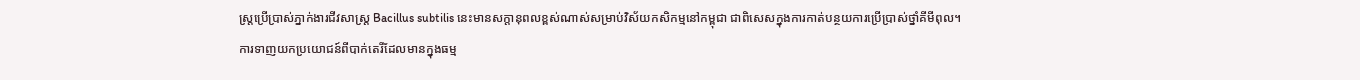ស្រ្តប្រើប្រាស់ភ្នាក់ងារជីវសាស្រ្ត Bacillus subtilis នេះមានសក្តានុពលខ្ពស់ណាស់សម្រាប់វិស័យកសិកម្មនៅកម្ពុជា ជាពិសេសក្នុងការកាត់បន្ថយការប្រើប្រាស់ថ្នាំគីមីពុល។
ការទាញយកប្រយោជន៍ពីបាក់តេរីដែលមានក្នុងធម្ម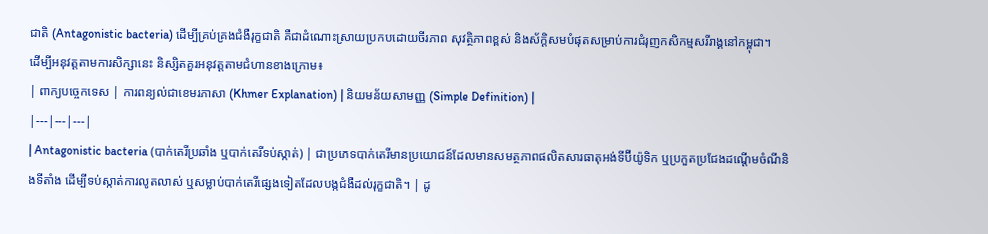ជាតិ (Antagonistic bacteria) ដើម្បីគ្រប់គ្រងជំងឺរុក្ខជាតិ គឺជាដំណោះស្រាយប្រកបដោយចីរភាព សុវត្ថិភាពខ្ពស់ និងស័ក្តិសមបំផុតសម្រាប់ការជំរុញកសិកម្មសរីរាង្គនៅកម្ពុជា។
ដើម្បីអនុវត្តតាមការសិក្សានេះ និស្សិតគួរអនុវត្តតាមជំហានខាងក្រោម៖
| ពាក្យបច្ចេកទេស | ការពន្យល់ជាខេមរភាសា (Khmer Explanation) | និយមន័យសាមញ្ញ (Simple Definition) |
|---|---|---|
| Antagonistic bacteria (បាក់តេរីប្រឆាំង ឬបាក់តេរីទប់ស្កាត់) | ជាប្រភេទបាក់តេរីមានប្រយោជន៍ដែលមានសមត្ថភាពផលិតសារធាតុអង់ទីប៊ីយ៉ូទិក ឬប្រកួតប្រជែងដណ្តើមចំណីនិងទីតាំង ដើម្បីទប់ស្កាត់ការលូតលាស់ ឬសម្លាប់បាក់តេរីផ្សេងទៀតដែលបង្កជំងឺដល់រុក្ខជាតិ។ | ដូ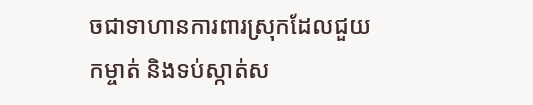ចជាទាហានការពារស្រុកដែលជួយកម្ចាត់ និងទប់ស្កាត់ស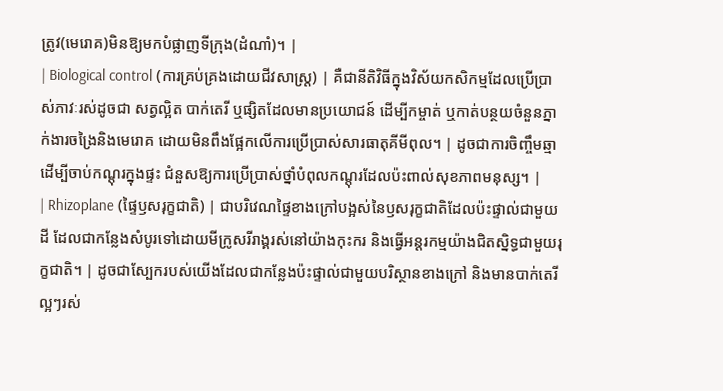ត្រូវ(មេរោគ)មិនឱ្យមកបំផ្លាញទីក្រុង(ដំណាំ)។ |
| Biological control (ការគ្រប់គ្រងដោយជីវសាស្ត្រ) | គឺជានីតិវិធីក្នុងវិស័យកសិកម្មដែលប្រើប្រាស់ភាវៈរស់ដូចជា សត្វល្អិត បាក់តេរី ឬផ្សិតដែលមានប្រយោជន៍ ដើម្បីកម្ចាត់ ឬកាត់បន្ថយចំនួនភ្នាក់ងារចង្រៃនិងមេរោគ ដោយមិនពឹងផ្អែកលើការប្រើប្រាស់សារធាតុគីមីពុល។ | ដូចជាការចិញ្ចឹមឆ្មាដើម្បីចាប់កណ្តុរក្នុងផ្ទះ ជំនួសឱ្យការប្រើប្រាស់ថ្នាំបំពុលកណ្តុរដែលប៉ះពាល់សុខភាពមនុស្ស។ |
| Rhizoplane (ផ្ទៃឫសរុក្ខជាតិ) | ជាបរិវេណផ្ទៃខាងក្រៅបង្អស់នៃឫសរុក្ខជាតិដែលប៉ះផ្ទាល់ជាមួយដី ដែលជាកន្លែងសំបូរទៅដោយមីក្រូសរីរាង្គរស់នៅយ៉ាងកុះករ និងធ្វើអន្តរកម្មយ៉ាងជិតស្និទ្ធជាមួយរុក្ខជាតិ។ | ដូចជាស្បែករបស់យើងដែលជាកន្លែងប៉ះផ្ទាល់ជាមួយបរិស្ថានខាងក្រៅ និងមានបាក់តេរីល្អៗរស់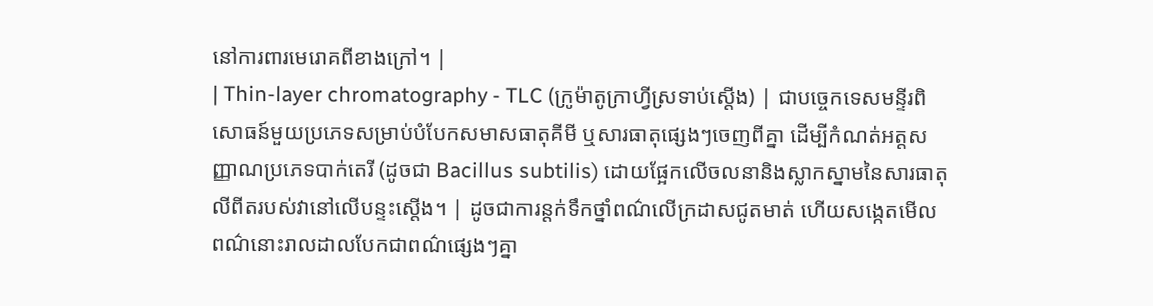នៅការពារមេរោគពីខាងក្រៅ។ |
| Thin-layer chromatography - TLC (ក្រូម៉ាតូក្រាហ្វីស្រទាប់ស្តើង) | ជាបច្ចេកទេសមន្ទីរពិសោធន៍មួយប្រភេទសម្រាប់បំបែកសមាសធាតុគីមី ឬសារធាតុផ្សេងៗចេញពីគ្នា ដើម្បីកំណត់អត្តសញ្ញាណប្រភេទបាក់តេរី (ដូចជា Bacillus subtilis) ដោយផ្អែកលើចលនានិងស្លាកស្នាមនៃសារធាតុលីពីតរបស់វានៅលើបន្ទះស្តើង។ | ដូចជាការន្តក់ទឹកថ្នាំពណ៌លើក្រដាសជូតមាត់ ហើយសង្កេតមើលពណ៌នោះរាលដាលបែកជាពណ៌ផ្សេងៗគ្នា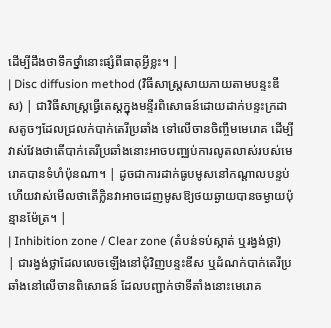ដើម្បីដឹងថាទឹកថ្នាំនោះផ្សំពីធាតុអ្វីខ្លះ។ |
| Disc diffusion method (វិធីសាស្ត្រសាយភាយតាមបន្ទះឌីស) | ជាវិធីសាស្ត្រធ្វើតេស្តក្នុងមន្ទីរពិសោធន៍ដោយដាក់បន្ទះក្រដាសតូចៗដែលជ្រលក់បាក់តេរីប្រឆាំង ទៅលើចានចិញ្ចឹមមេរោគ ដើម្បីវាស់វែងថាតើបាក់តេរីប្រឆាំងនោះអាចបញ្ឈប់ការលូតលាស់របស់មេរោគបានទំហំប៉ុនណា។ | ដូចជាការដាក់ធូបមូសនៅកណ្តាលបន្ទប់ ហើយវាស់មើលថាតើក្លិនវាអាចដេញមូសឱ្យថយឆ្ងាយបានចម្ងាយប៉ុន្មានម៉ែត្រ។ |
| Inhibition zone / Clear zone (តំបន់ទប់ស្កាត់ ឬរង្វង់ថ្លា) | ជារង្វង់ថ្លាដែលលេចឡើងនៅជុំវិញបន្ទះឌីស ឬដំណក់បាក់តេរីប្រឆាំងនៅលើចានពិសោធន៍ ដែលបញ្ជាក់ថាទីតាំងនោះមេរោគ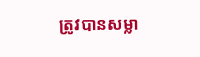ត្រូវបានសម្លា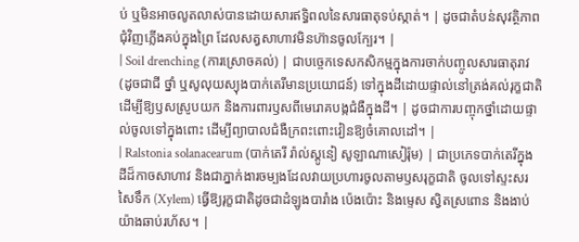ប់ ឬមិនអាចលូតលាស់បានដោយសារឥទ្ធិពលនៃសារធាតុទប់ស្កាត់។ | ដូចជាតំបន់សុវត្ថិភាពជុំវិញភ្លើងគប់ក្នុងព្រៃ ដែលសត្វសាហាវមិនហ៊ានចូលក្បែរ។ |
| Soil drenching (ការស្រោចគល់) | ជាបច្ចេកទេសកសិកម្មក្នុងការចាក់បញ្ចូលសារធាតុរាវ (ដូចជាជី ថ្នាំ ឬសូលុយស្យុងបាក់តេរីមានប្រយោជន៍) ទៅក្នុងដីដោយផ្ទាល់នៅត្រង់គល់រុក្ខជាតិ ដើម្បីឱ្យឫសស្រូបយក និងការពារឫសពីមេរោគបង្កជំងឺក្នុងដី។ | ដូចជាការបញ្ចុកថ្នាំដោយផ្ទាល់ចូលទៅក្នុងពោះ ដើម្បីព្យាបាលជំងឺក្រពះពោះវៀនឱ្យចំគោលដៅ។ |
| Ralstonia solanacearum (បាក់តេរី រ៉ាល់ស្តូនៀ សូឡាណាសៀរ៉ុម) | ជាប្រភេទបាក់តេរីក្នុងដីដ៏កាចសាហាវ និងជាភ្នាក់ងារចម្បងដែលវាយប្រហារចូលតាមឫសរុក្ខជាតិ ចូលទៅស្ទះសរសៃទឹក (Xylem) ធ្វើឱ្យរុក្ខជាតិដូចជាដំឡូងបារាំង ប៉េងប៉ោះ និងម្ទេស ស្វិតស្រពោន និងងាប់យ៉ាងឆាប់រហ័ស។ |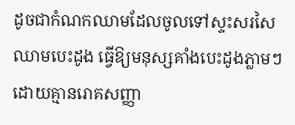ដូចជាកំណកឈាមដែលចូលទៅស្ទះសរសៃឈាមបេះដូង ធ្វើឱ្យមនុស្សគាំងបេះដូងភ្លាមៗដោយគ្មានរោគសញ្ញា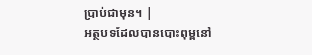ប្រាប់ជាមុន។ |
អត្ថបទដែលបានបោះពុម្ពនៅ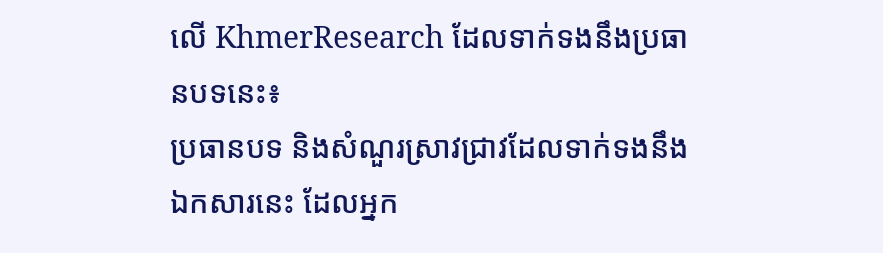លើ KhmerResearch ដែលទាក់ទងនឹងប្រធានបទនេះ៖
ប្រធានបទ និងសំណួរស្រាវជ្រាវដែលទាក់ទងនឹងឯកសារនេះ ដែលអ្នក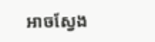អាចស្វែង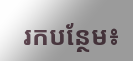រកបន្ថែម៖